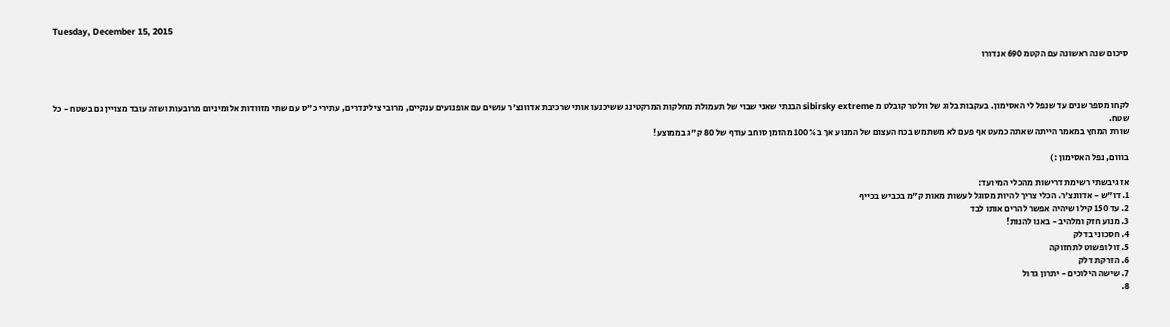Tuesday, December 15, 2015

סיכום שנה ראשונה עם הקטמ 690 אנדורו



לקחו מספר שנים עד שנפל לי האסימון. בעקבות בלוג של וולטר קובלט מ sibirsky extreme הבנתי שאני שבוי של תעמולת מחלקות המרקטינג ששיכנעו אותי שרכיבת אדוונצ'ר עושים עם אופנועים ענקיים, מרובי צילינדרים, עתירי כ"ס עם שתי מזוודות אלומיניום מרובעות ושזה עובד מצויין גם בשטח - כל שטח.
שורת המחץ במאמר הייתה שאתה כמעט אף פעם לא משתמש בכח העצום של המנוע אך ב 100% מהזמן סוחב עודף של 80 ק"ג בממוצע!

בווום, נפל האסימון :)

אז גיבשתי רשימת דרישות מהכלי המיועד:
1. דו"ש - אדוונצ'ר. הכלי צריך להיות מסוגל לעשות מאות ק"מ בכביש בכייף
2. עד 150 קילו שיהיה אפשר להרים אותו לבד
3. מנוע חזק ומלהיב - באנו להנות!
4. חסכוני בדלק
5. זול ופשוט לתחזוקה
6. הזרקת דלק
7. שישה הילוכים - יתרון גדול
8.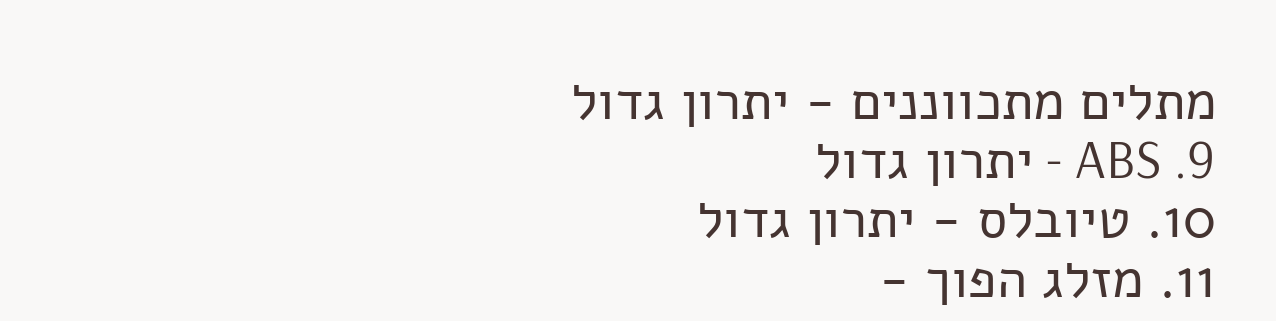מתלים מתכווננים - יתרון גדול
9. ABS - יתרון גדול
10. טיובלס - יתרון גדול
11. מזלג הפוך -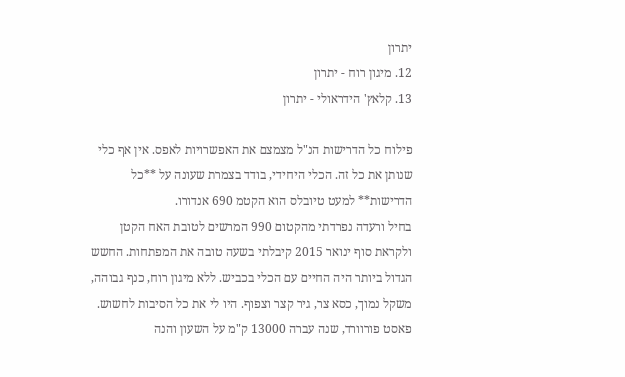יתרון
12. מיגון רוח - יתרון
13. קלאץ' הידראולי - יתרון

פילוח כל הדרישות הנ"ל מצמצם את האפשרויות לאפס. אין אף כלי שנותן את כל זה. הכלי היחידי, בודד בצמרת שעונה על **כל הדרישות** למעט טיובלס הוא הקטמ 690 אנדורו.
בחיל ורעדה נפרדתי מהקטום 990 המרשים לטובת האח הקטן ולקראת סוף ינואר 2015 קיבלתי בשעה טובה את המפתחות. החשש הגדול ביותר היה החיים עם הכלי בכביש. ללא מיגון רוח, כנף גבוהה, משקל נמוך, כסא צר, גיר קצר וצפוף. היו לי את כל הסיבות לחשוש.
פאסט פורוורד, שנה עברה 13000 ק"מ על השעון והנה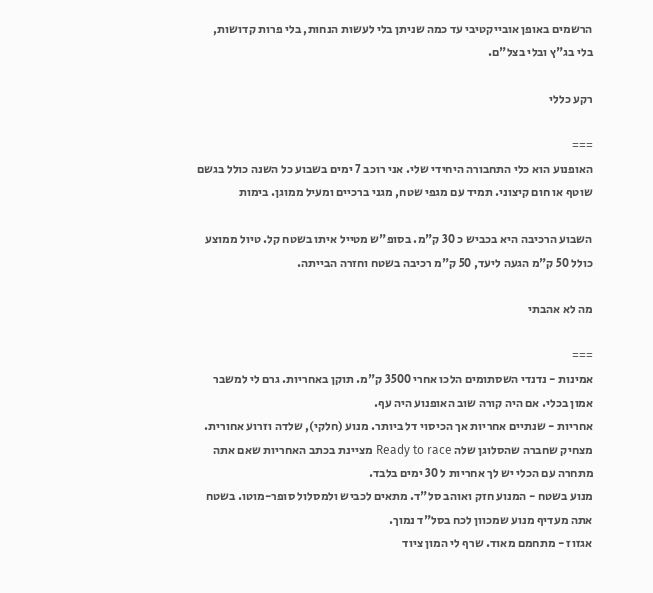הרשמים באופן אובייקטיבי עד כמה שניתן בלי לעשות הנחות, בלי פרות קדושות, בלי בג"ץ ובלי בצל"ם.

רקע כללי

===
האופנוע הוא כלי התחבורה היחידי שלי. אני רוכב 7 ימים בשבוע כל השנה כולל בגשם שוטף או חום קיצוני. תמיד עם מגפי שטח, מגני ברכיים ומעיל ממוגן. בימות

השבוע הרכיבה היא בכביש כ 30 ק"מ. בסופ"ש מטייל איתו בשטח קל. טיול ממוצע כולל 50 ק"מ הגעה ליעד, 50 ק"מ רכיבה בשטח וחזרה הבייתה.

מה לא אהבתי

===
אמינות - נדנדי השסתומים הלכו אחרי 3500 ק"מ. תוקן באחריות. גרם לי למשבר אמון בכלי. אם היה קורה שוב האופנוע היה עף.
אחריות - שנתיים אחריות אך הכיסוי דל ביותר. מנוע (חלקי), שלדה וזרוע אחורית. מצחיק שחברה שהסלוגן שלה Ready to race מציינת בכתב האחריות שאם אתה מתחרה עם הכלי יש לך אחריות ל 30 ימים בלבד.
מנוע בשטח - המנוע חזק ואוהב סל"ד. מתאים לכביש ולמסלול סופר-מוטו. בשטח אתה מעדיף מנוע שמכוון לכח בסל"ד נמוך.
אגזוז - מתחמם מאוד. שרף לי המון ציוד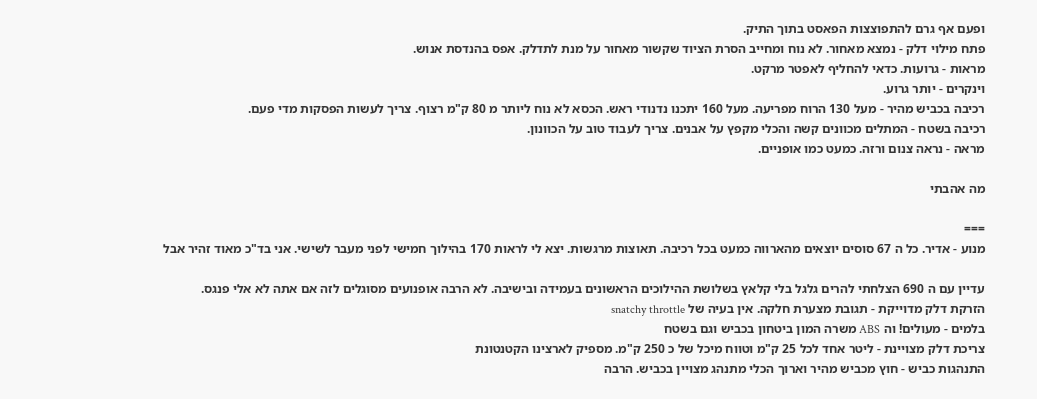ופעם אף גרם להתפוצצות הפאסט בתוך התיק.
פתח מילוי דלק - נמצא מאחור. לא נוח ומחייב הסרת הציוד שקשור מאחור על מנת לתדלק. אפס בהנדסת אנוש.
מראות - גרועות. כדאי להחליף לאפטר מרקט.
וינקרים - יותר גרוע.
רכיבה בכביש מהיר - מעל 130 הרוח מפריעה. מעל 160 יתכנו נדנודי ראש. הכסא לא נוח ליותר מ 80 ק"מ רצוף. צריך לעשות הפסקות מדי פעם.
רכיבה בשטח - המתלים מכוונים קשה והכלי מקפץ על אבנים. צריך לעבוד טוב על הכוונון.
מראה - נראה צנום ורזה. כמעט כמו אופניים.

מה אהבתי

===
מנוע - אדיר. כל ה 67 סוסים יוצאים מהארווה כמעט בכל רכיבה. תאוצות מרגשות. יצא לי לראות 170 בהילוך חמישי לפני מעבר לשישי. אני בד"כ מאוד זהיר אבל

עדיין עם ה 690 הצלחתי להרים גלגל בלי קלאץ בשלושת ההילוכים הראשונים בעמידה ובישיבה. לא הרבה אופנועים מסוגלים לזה אם אתה לא אלי פנגס.
הזרקת דלק מדוייקת - תגובת מצערת חלקה. אין בעיה של snatchy throttle
בלמים - מעולים! וה ABS משרה המון ביטחון בכביש וגם בשטח
צריכת דלק מצויינת - ליטר אחד לכל 25 ק"מ וטווח מיכל של כ 250 ק"מ. מספיק לארצינו הקטנטונת
התנהגות כביש - חוץ מכביש מהיר וארוך הכלי מתנהג מצויין בכביש. הרבה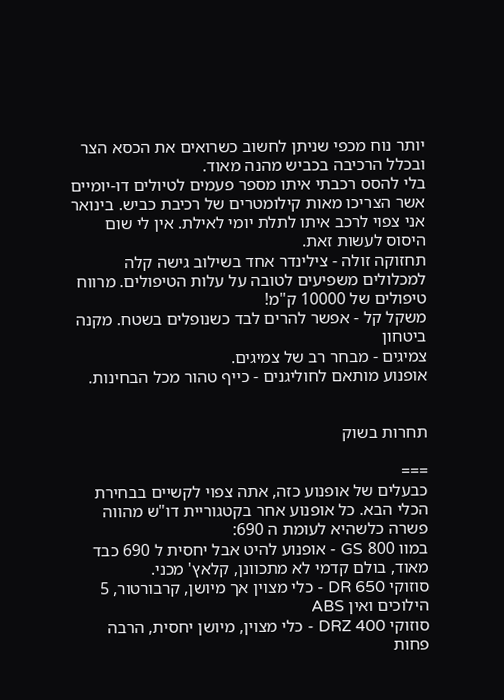יותר נוח מכפי שניתן לחשוב כשרואים את הכסא הצר ובכלל הרכיבה בכביש מהנה מאוד.
בלי להסס רכבתי איתו מספר פעמים לטיולים דו-יומיים אשר הצריכו מאות קילומטרים של רכיבת כביש. בינואר אני צפוי לרכב איתו לתלת יומי לאילת. אין לי שום היסוס לעשות זאת.
תחזוקה זולה - צילינדר אחד בשילוב גישה קלה למכלולים משפיעים לטובה על עלות הטיפולים. מרווח טיפולים של 10000 ק"מ!
משקל קל - אפשר להרים לבד כשנופלים בשטח. מקנה ביטחון
צמיגים - מבחר רב של צמיגים.
אופנוע מותאם לחוליגנים - כייף טהור מכל הבחינות.


תחרות בשוק

===
כבעלים של אופנוע כזה, אתה צפוי לקשיים בבחירת הכלי הבא. כל אופנוע אחר בקטגוריית דו"ש מהווה פשרה כלשהיא לעומת ה 690:
במוו 800 GS - אופנוע להיט אבל יחסית ל 690 כבד מאוד, בולם קדמי לא מתכוונן, קלאץ' מכני.
סוזוקי DR 650 - כלי מצוין אך מיושן, קרבורטור, 5 הילוכים ואין ABS
סוזוקי DRZ 400 - כלי מצוין, מיושן יחסית, הרבה פחות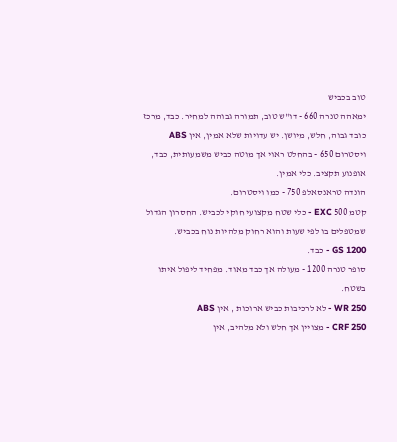טוב בכביש
ימאהה טנרה 660 - דו"ש טוב, תמורה גבוהה למחיר. כבד, מרכז כובד גבוה, חלש, מיושן. יש עדויות שלא אמין, אין ABS
ויסטרום 650 - בהחלט ראוי אך מוטה כביש משמעותית, כבד, אופנוע תקציב. כלי אמין.
הונדה טראנסאלפ 750 - כמו ויסטרום.
קטמ 500 EXC - כלי שטח מקצועי חוקי לכביש. החסרון הגדול שמטפלים בו לפי שעות והוא רחוק מלהיות נוח בכביש.
GS 1200 - כבד.
סופר טנרה 1200 - מעולה אך כבד מאוד. מפחיד ליפול איתו בשטח.
WR 250 - לא לרכיבות כביש ארוכות , אין ABS
CRF 250 - מצויין אך חלש ולא מלהיב, אין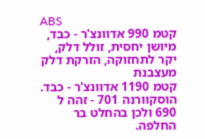ABS
קטמ 990 אדוונצ'ר - כבד, מיושן יחסית, זולל דלק, יקר לתחזוקה, הזרקת דלק מעצבנת
קטמ 1190 אדוונצ'ר - כבד.
הוסקוורנה 701 - זהה ל 690 ולכן בהחלט בר החלפה.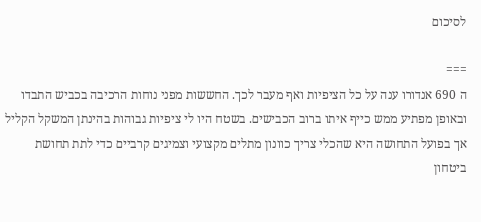לסיכום

===
ה 690 אנדורו ענה על כל הציפיות ואף מעבר לכך. החששות מפני נוחות הרכיבה בכביש התבדו ובאופן מפתיע ממש כייף איתו ברוב הכבישים. בשטח היו לי ציפיות גבוהות בהינתן המשקל הקליל אך בפועל התחושה היא שהכלי צריך כוונון מתלים מקצועי וצמיגים קרביים כדי לתת תחושת ביטחון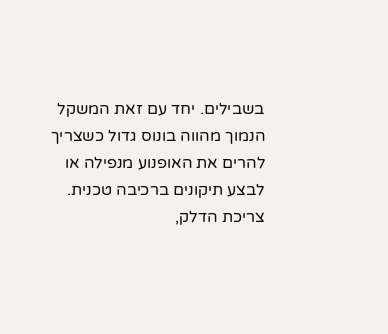בשבילים. יחד עם זאת המשקל הנמוך מהווה בונוס גדול כשצריך להרים את האופנוע מנפילה או לבצע תיקונים ברכיבה טכנית. צריכת הדלק,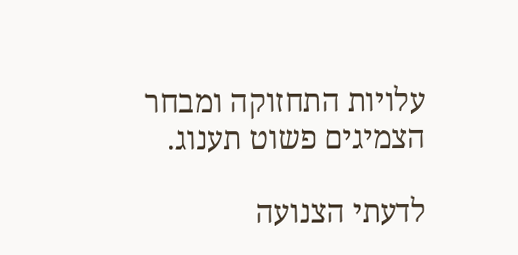עלויות התחזוקה ומבחר הצמיגים פשוט תענוג.

לדעתי הצנועה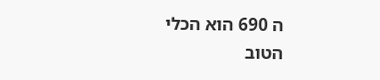ה 690 הוא הכלי הטוב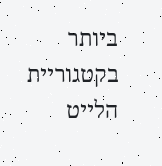ביותר בקטגוריית הלייט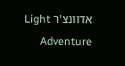אדוונצ'ר Light Adventure